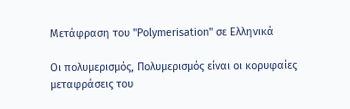Μετάφραση του "Polymerisation" σε Ελληνικά

Οι πολυμερισμός, Πολυμερισμός είναι οι κορυφαίες μεταφράσεις του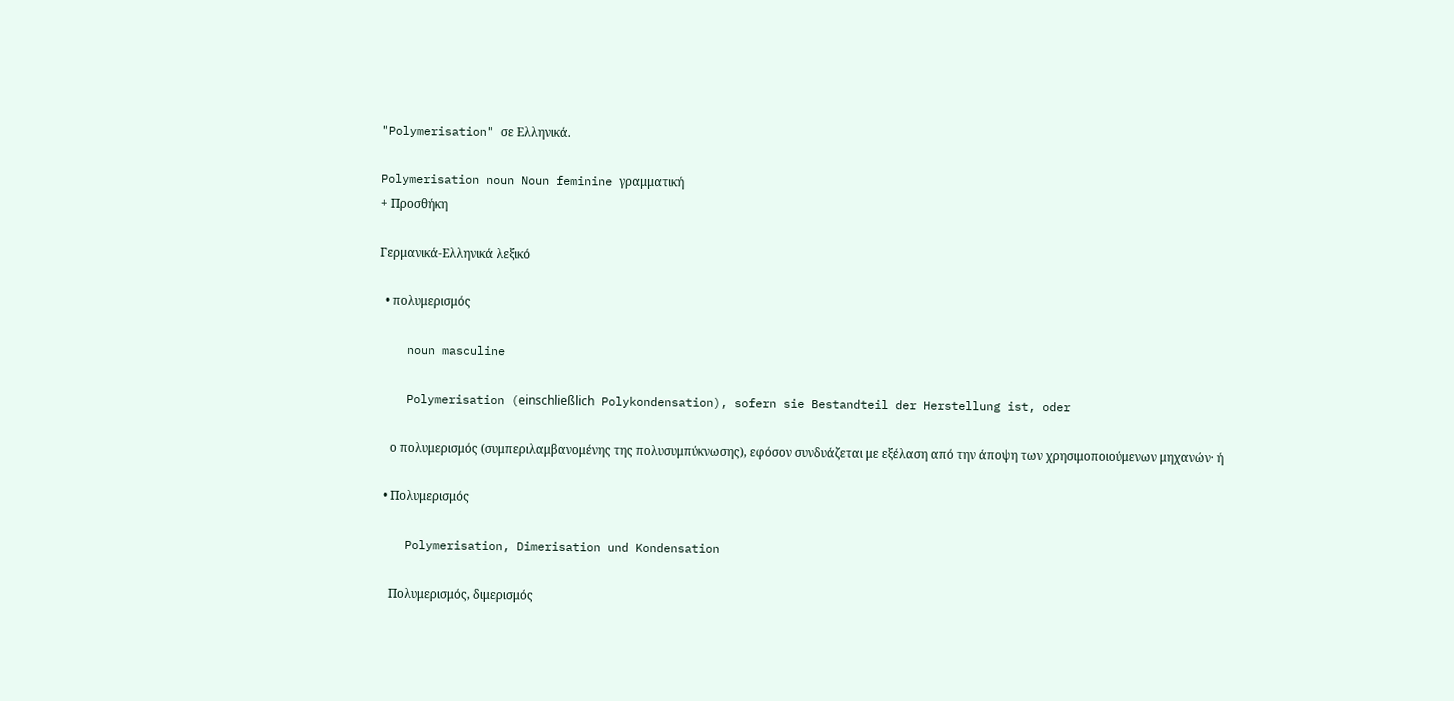"Polymerisation" σε Ελληνικά.

Polymerisation noun Noun feminine γραμματική
+ Προσθήκη

Γερμανικά-Ελληνικά λεξικό

  • πολυμερισμός

    noun masculine

    Polymerisation (einschließlich Polykondensation), sofern sie Bestandteil der Herstellung ist, oder

    ο πολυμερισμός (συμπεριλαμβανομένης της πολυσυμπύκνωσης), εφόσον συνδυάζεται με εξέλαση από την άποψη των χρησιμοποιούμενων μηχανών· ή

  • Πολυμερισμός

    Polymerisation, Dimerisation und Kondensation

    Πολυμερισμός, διμερισμός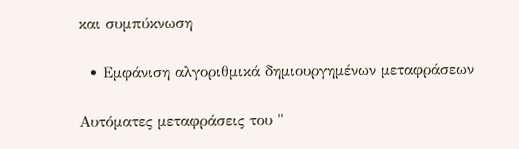και συμπύκνωση

  • Εμφάνιση αλγοριθμικά δημιουργημένων μεταφράσεων

Αυτόματες μεταφράσεις του "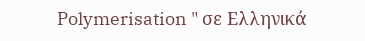Polymerisation " σε Ελληνικά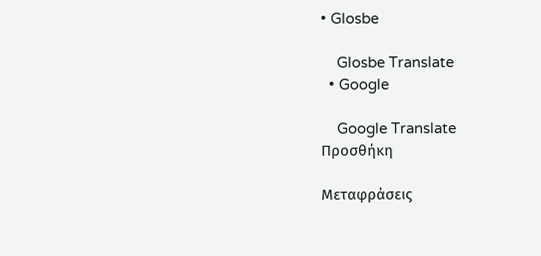• Glosbe

    Glosbe Translate
  • Google

    Google Translate
Προσθήκη

Μεταφράσεις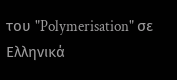του "Polymerisation" σε Ελληνικά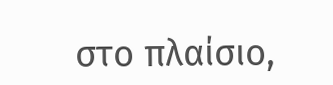στο πλαίσιο,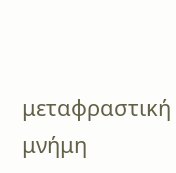μεταφραστική μνήμη